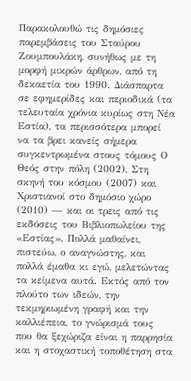Παρακολουθώ τις δημόσιες παρεμβάσεις του Σταύρου Ζουμπουλάκη, συνήθως με τη μορφή μικρών άρθρων, από τη δεκαετία του 1990. Διάσπαρτα σε εφημερίδες και περιοδικά (τα τελευταία χρόνια κυρίως στη Νέα Εστία), τα περισσότερα μπορεί να τα βρει κανείς σήμερα συγκεντρωμένα στους τόμους Ο Θεός στην πόλη (2002), Στη σκηνή του κόσμου (2007) και Χριστιανοί στο δημόσιο χώρο (2010) — και οι τρεις από τις εκδόσεις του Βιβλιοπωλείου της «Εστίας». Πολλά μαθαίνει, πιστεύω, ο αναγνώστης, και πολλά έμαθα κι εγώ, μελετώντας τα κείμενα αυτά. Εκτός από τον πλούτο των ιδεών, την τεκμηριωμένη γραφή και την καλλιέπεια, το γνώρισμά τους που θα ξεχώριζα είναι η παρρησία και η στοχαστική τοποθέτηση στα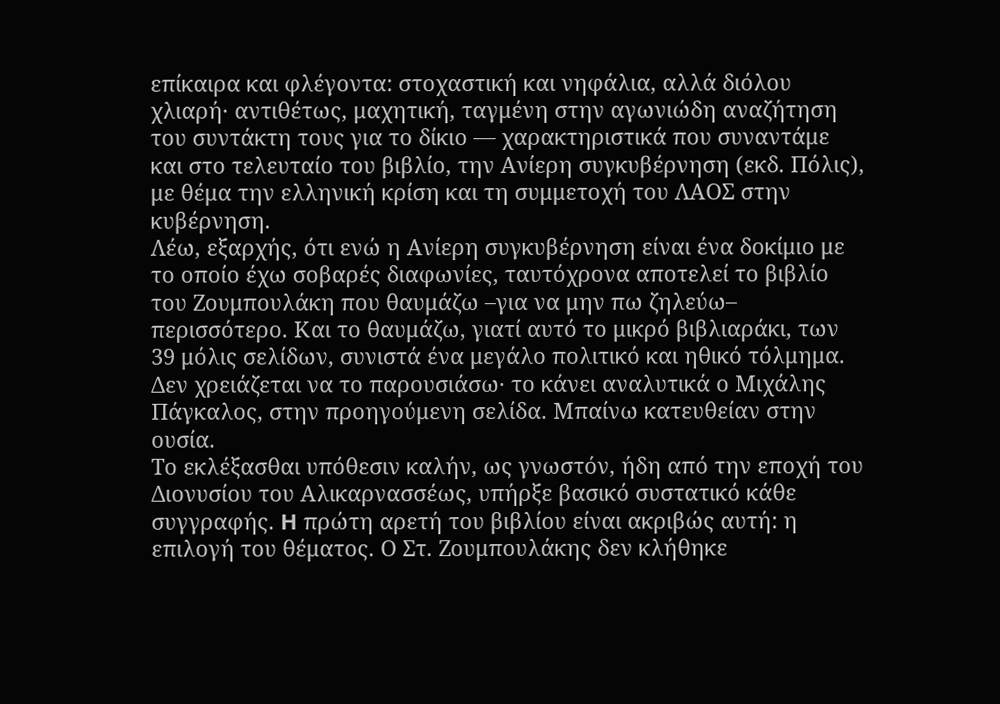επίκαιρα και φλέγοντα: στοχαστική και νηφάλια, αλλά διόλου χλιαρή· αντιθέτως, μαχητική, ταγμένη στην αγωνιώδη αναζήτηση του συντάκτη τους για το δίκιο — χαρακτηριστικά που συναντάμε και στο τελευταίο του βιβλίο, την Ανίερη συγκυβέρνηση (εκδ. Πόλις), με θέμα την ελληνική κρίση και τη συμμετοχή του ΛΑΟΣ στην κυβέρνηση.
Λέω, εξαρχής, ότι ενώ η Ανίερη συγκυβέρνηση είναι ένα δοκίμιο με το οποίο έχω σοβαρές διαφωνίες, ταυτόχρονα αποτελεί το βιβλίο του Ζουμπουλάκη που θαυμάζω –για να μην πω ζηλεύω– περισσότερο. Και το θαυμάζω, γιατί αυτό το μικρό βιβλιαράκι, των 39 μόλις σελίδων, συνιστά ένα μεγάλο πολιτικό και ηθικό τόλμημα. Δεν χρειάζεται να το παρουσιάσω· το κάνει αναλυτικά ο Μιχάλης Πάγκαλος, στην προηγούμενη σελίδα. Μπαίνω κατευθείαν στην ουσία.
Το εκλέξασθαι υπόθεσιν καλήν, ως γνωστόν, ήδη από την εποχή του Διονυσίου του Αλικαρνασσέως, υπήρξε βασικό συστατικό κάθε συγγραφής. H πρώτη αρετή του βιβλίου είναι ακριβώς αυτή: η επιλογή του θέματος. Ο Στ. Ζουμπουλάκης δεν κλήθηκε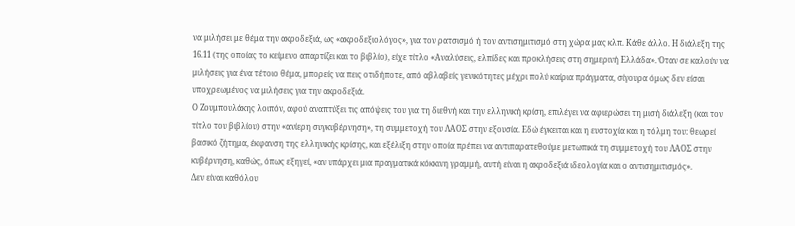να μιλήσει με θέμα την ακροδεξιά, ως «ακροδεξιολόγος», για τον ρατσισμό ή τον αντισημιτισμό στη χώρα μας κλπ. Κάθε άλλο. Η διάλεξη της 16.11 (της οποίας το κείμενο απαρτίζει και το βιβλίο), είχε τίτλο «Αναλύσεις, ελπίδες και προκλήσεις στη σημερινή Ελλάδα». Όταν σε καλούν να μιλήσεις για ένα τέτοιο θέμα, μπορείς να πεις οτιδήποτε, από αβλαβείς γενικότητες μέχρι πολύ καίρια πράγματα, σίγουρα όμως δεν είσαι υποχρεωμένος να μιλήσεις για την ακροδεξιά.
Ο Ζουμπουλάκης λοιπόν, αφού αναπτύξει τις απόψεις του για τη διεθνή και την ελληνική κρίση, επιλέγει να αφιερώσει τη μισή διάλεξη (και τον τίτλο του βιβλίου) στην «ανίερη συγκυβέρνηση», τη συμμετοχή του ΛΑΟΣ στην εξουσία. Εδώ έγκειται και η ευστοχία και η τόλμη του: θεωρεί βασικό ζήτημα, έκφανση της ελληνικής κρίσης, και εξέλιξη στην οποία πρέπει να αντιπαρατεθούμε μετωπικά τη συμμετοχή του ΛΑΟΣ στην κυβέρνηση, καθώς, όπως εξηγεί, «αν υπάρχει μια πραγματικά κόκκινη γραμμή, αυτή είναι η ακροδεξιά ιδεολογία και ο αντισημιτισμός».
Δεν είναι καθόλου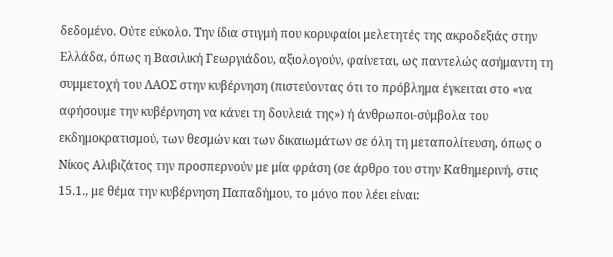δεδομένο. Ούτε εύκολο. Την ίδια στιγμή που κορυφαίοι μελετητές της ακροδεξιάς στην Ελλάδα, όπως η Βασιλική Γεωργιάδου, αξιολογούν, φαίνεται, ως παντελώς ασήμαντη τη συμμετοχή του ΛΑΟΣ στην κυβέρνηση (πιστεύοντας ότι το πρόβλημα έγκειται στο «να αφήσουμε την κυβέρνηση να κάνει τη δουλειά της») ή άνθρωποι-σύμβολα του εκδημοκρατισμού, των θεσμών και των δικαιωμάτων σε όλη τη μεταπολίτευση, όπως ο Νίκος Αλιβιζάτος την προσπερνούν με μία φράση (σε άρθρο του στην Καθημερινή, στις 15.1., με θέμα την κυβέρνηση Παπαδήμου, το μόνο που λέει είναι: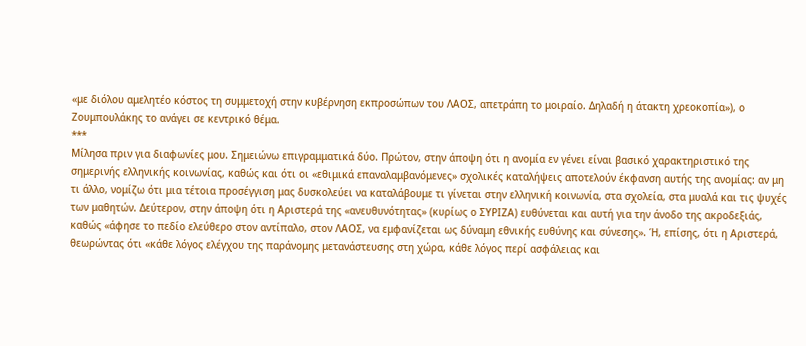«με διόλου αμελητέο κόστος τη συμμετοχή στην κυβέρνηση εκπροσώπων του ΛΑΟΣ, απετράπη το μοιραίο. Δηλαδή η άτακτη χρεοκοπία»), ο Ζουμπουλάκης το ανάγει σε κεντρικό θέμα.
***
Μίλησα πριν για διαφωνίες μου. Σημειώνω επιγραμματικά δύο. Πρώτον, στην άποψη ότι η ανομία εν γένει είναι βασικό χαρακτηριστικό της σημερινής ελληνικής κοινωνίας, καθώς και ότι οι «εθιμικά επαναλαμβανόμενες» σχολικές καταλήψεις αποτελούν έκφανση αυτής της ανομίας: αν μη τι άλλο, νομίζω ότι μια τέτοια προσέγγιση μας δυσκολεύει να καταλάβουμε τι γίνεται στην ελληνική κοινωνία, στα σχολεία, στα μυαλά και τις ψυχές των μαθητών. Δεύτερον, στην άποψη ότι η Αριστερά της «ανευθυνότητας» (κυρίως ο ΣΥΡΙΖΑ) ευθύνεται και αυτή για την άνοδο της ακροδεξιάς, καθώς «άφησε το πεδίο ελεύθερο στον αντίπαλο, στον ΛΑΟΣ, να εμφανίζεται ως δύναμη εθνικής ευθύνης και σύνεσης». Ή, επίσης, ότι η Αριστερά, θεωρώντας ότι «κάθε λόγος ελέγχου της παράνομης μετανάστευσης στη χώρα, κάθε λόγος περί ασφάλειας και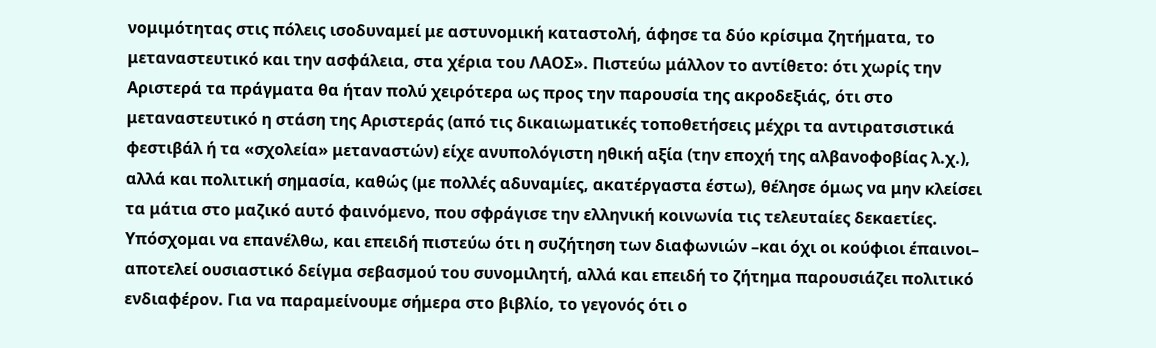νομιμότητας στις πόλεις ισοδυναμεί με αστυνομική καταστολή, άφησε τα δύο κρίσιμα ζητήματα, το μεταναστευτικό και την ασφάλεια, στα χέρια του ΛΑΟΣ». Πιστεύω μάλλον το αντίθετο: ότι χωρίς την Αριστερά τα πράγματα θα ήταν πολύ χειρότερα ως προς την παρουσία της ακροδεξιάς, ότι στο μεταναστευτικό η στάση της Αριστεράς (από τις δικαιωματικές τοποθετήσεις μέχρι τα αντιρατσιστικά φεστιβάλ ή τα «σχολεία» μεταναστών) είχε ανυπολόγιστη ηθική αξία (την εποχή της αλβανοφοβίας λ.χ.), αλλά και πολιτική σημασία, καθώς (με πολλές αδυναμίες, ακατέργαστα έστω), θέλησε όμως να μην κλείσει τα μάτια στο μαζικό αυτό φαινόμενο, που σφράγισε την ελληνική κοινωνία τις τελευταίες δεκαετίες.
Υπόσχομαι να επανέλθω, και επειδή πιστεύω ότι η συζήτηση των διαφωνιών –και όχι οι κούφιοι έπαινοι– αποτελεί ουσιαστικό δείγμα σεβασμού του συνομιλητή, αλλά και επειδή το ζήτημα παρουσιάζει πολιτικό ενδιαφέρον. Για να παραμείνουμε σήμερα στο βιβλίο, το γεγονός ότι ο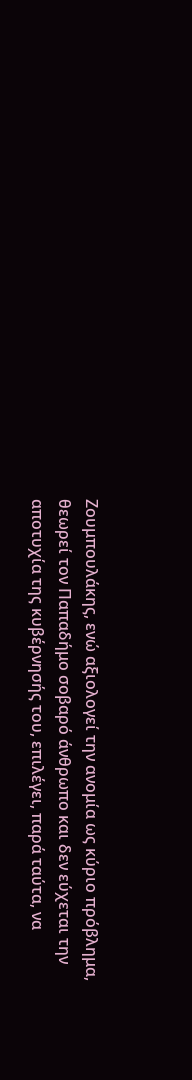Ζουμπουλάκης, ενώ αξιολογεί την ανομία ως κύριο πρόβλημα, θεωρεί τον Παπαδήμο σοβαρό άνθρωπο και δεν εύχεται την αποτυχία της κυβέρνησής του, επιλέγει, παρά ταύτα, να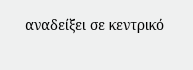αναδείξει σε κεντρικό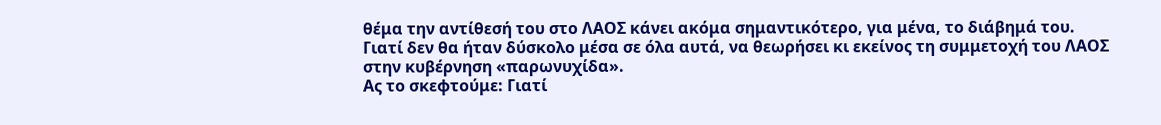θέμα την αντίθεσή του στο ΛΑΟΣ κάνει ακόμα σημαντικότερο, για μένα, το διάβημά του. Γιατί δεν θα ήταν δύσκολο μέσα σε όλα αυτά, να θεωρήσει κι εκείνος τη συμμετοχή του ΛΑΟΣ στην κυβέρνηση «παρωνυχίδα».
Ας το σκεφτούμε: Γιατί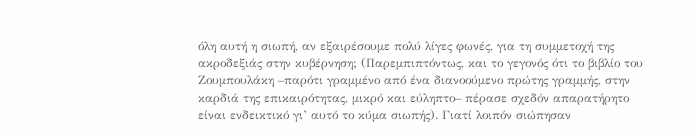όλη αυτή η σιωπή, αν εξαιρέσουμε πολύ λίγες φωνές, για τη συμμετοχή της ακροδεξιάς στην κυβέρνηση; (Παρεμπιπτόντως, και το γεγονός ότι το βιβλίο του Ζουμπουλάκη –παρότι γραμμένο από ένα διανοούμενο πρώτης γραμμής, στην καρδιά της επικαιρότητας, μικρό και εύληπτο– πέρασε σχεδόν απαρατήρητο είναι ενδεικτικό γι’ αυτό το κύμα σιωπής). Γιατί λοιπόν σιώπησαν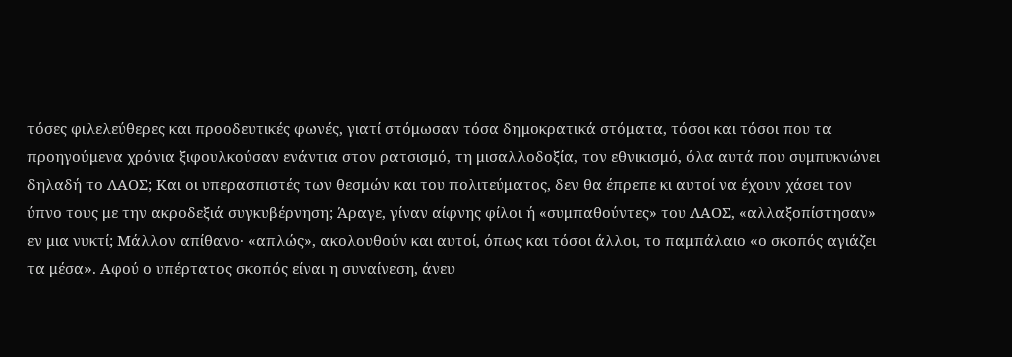τόσες φιλελεύθερες και προοδευτικές φωνές, γιατί στόμωσαν τόσα δημοκρατικά στόματα, τόσοι και τόσοι που τα προηγούμενα χρόνια ξιφουλκούσαν ενάντια στον ρατσισμό, τη μισαλλοδοξία, τον εθνικισμό, όλα αυτά που συμπυκνώνει δηλαδή το ΛΑΟΣ; Και οι υπερασπιστές των θεσμών και του πολιτεύματος, δεν θα έπρεπε κι αυτοί να έχουν χάσει τον ύπνο τους με την ακροδεξιά συγκυβέρνηση; Άραγε, γίναν αίφνης φίλοι ή «συμπαθούντες» του ΛΑΟΣ, «αλλαξοπίστησαν» εν μια νυκτί; Μάλλον απίθανο· «απλώς», ακολουθούν και αυτοί, όπως και τόσοι άλλοι, το παμπάλαιο «ο σκοπός αγιάζει τα μέσα». Αφού ο υπέρτατος σκοπός είναι η συναίνεση, άνευ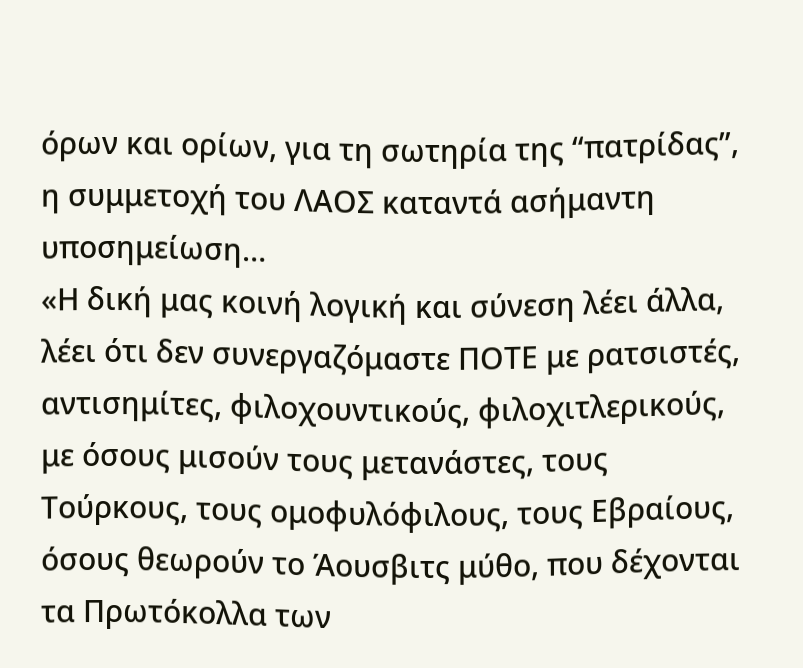όρων και ορίων, για τη σωτηρία της “πατρίδας”, η συμμετοχή του ΛΑΟΣ καταντά ασήμαντη υποσημείωση…
«Η δική μας κοινή λογική και σύνεση λέει άλλα, λέει ότι δεν συνεργαζόμαστε ΠΟΤΕ με ρατσιστές, αντισημίτες, φιλοχουντικούς, φιλοχιτλερικούς, με όσους μισούν τους μετανάστες, τους Τούρκους, τους ομοφυλόφιλους, τους Εβραίους, όσους θεωρούν το Άουσβιτς μύθο, που δέχονται τα Πρωτόκολλα των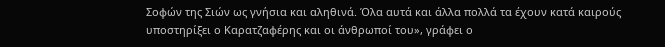Σοφών της Σιών ως γνήσια και αληθινά. Όλα αυτά και άλλα πολλά τα έχουν κατά καιρούς υποστηρίξει ο Καρατζαφέρης και οι άνθρωποί του», γράφει ο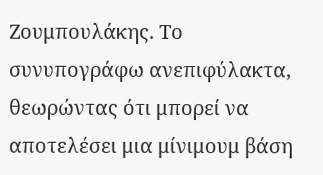Ζουμπουλάκης. Το συνυπογράφω ανεπιφύλακτα, θεωρώντας ότι μπορεί να αποτελέσει μια μίνιμουμ βάση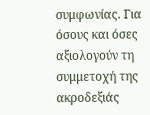συμφωνίας. Για όσους και όσες αξιολογούν τη συμμετοχή της ακροδεξιάς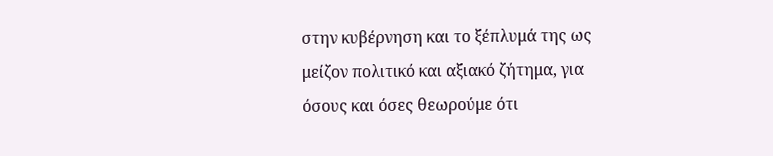στην κυβέρνηση και το ξέπλυμά της ως μείζον πολιτικό και αξιακό ζήτημα, για όσους και όσες θεωρούμε ότι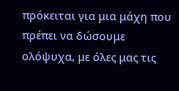πρόκειται για μια μάχη που πρέπει να δώσουμε ολόψυχα, με όλες μας τις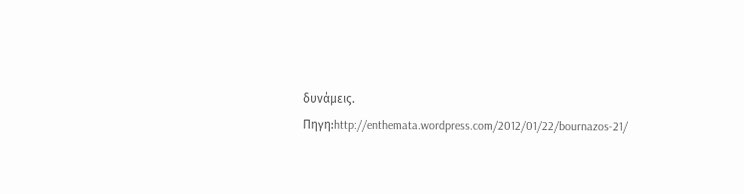δυνάμεις.
Πηγη:http://enthemata.wordpress.com/2012/01/22/bournazos-21/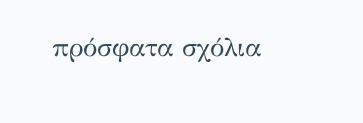πρόσφατα σχόλια